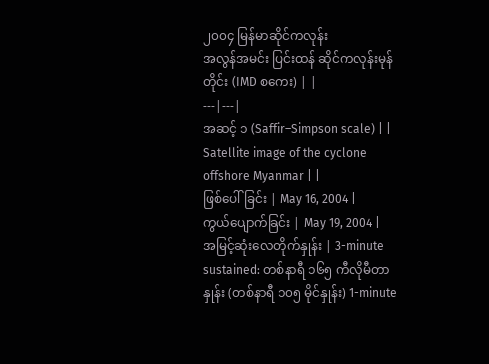၂၀၀၄ မြန်မာဆိုင်ကလုန်း
အလွန်အမင်း ပြင်းထန် ဆိုင်ကလုန်းမုန်တိုင်း (IMD စကေး) | |
---|---|
အဆင့် ၁ (Saffir–Simpson scale) | |
Satellite image of the cyclone offshore Myanmar | |
ဖြစ်ပေါ်ခြင်း | May 16, 2004 |
ကွယ်ပျောက်ခြင်း | May 19, 2004 |
အမြင့်ဆုံးလေတိုက်နှုန်း | 3-minute sustained: တစ်နာရီ ၁၆၅ ကီလိုမီတာနှုန်း (တစ်နာရီ ၁၀၅ မိုင်နှုန်း) 1-minute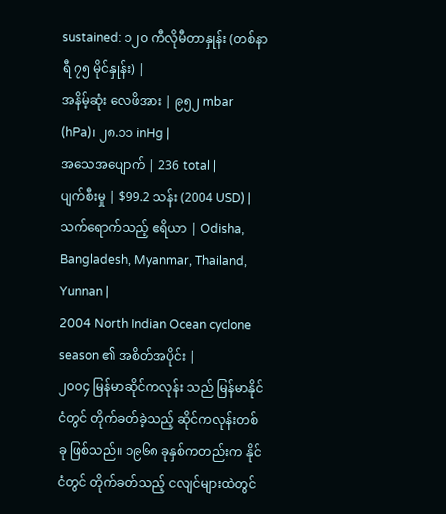sustained: ၁၂၀ ကီလိုမီတာနှုန်း (တစ်နာရီ ၇၅ မိုင်နှုန်း) |
အနိမ့်ဆုံး လေဖိအား | ၉၅၂ mbar (hPa)၊ ၂၈.၁၁ inHg |
အသေအပျောက် | 236 total |
ပျက်စီးမှု | $99.2 သန်း (2004 USD) |
သက်ရောက်သည့် ဧရိယာ | Odisha, Bangladesh, Myanmar, Thailand, Yunnan |
2004 North Indian Ocean cyclone season ၏ အစိတ်အပိုင်း |
၂၀၀၄ မြန်မာဆိုင်ကလုန်း သည် မြန်မာနိုင်ငံတွင် တိုက်ခတ်ခဲ့သည့် ဆိုင်ကလုန်းတစ်ခု ဖြစ်သည်။ ၁၉၆၈ ခုနှစ်ကတည်းက နိုင်ငံတွင် တိုက်ခတ်သည့် ငလျင်များထဲတွင်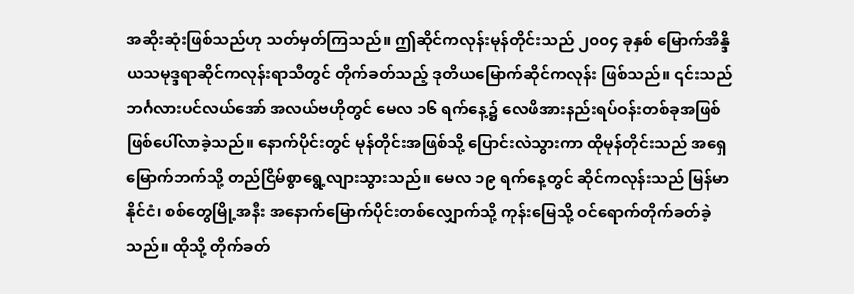အဆိုးဆုံးဖြစ်သည်ဟု သတ်မှတ်ကြသည်။ ဤဆိုင်ကလုန်းမုန်တိုင်းသည် ၂၀၀၄ ခုနှစ် မြောက်အိန္ဒိယသမုဒ္ဒရာဆိုင်ကလုန်းရာသီတွင် တိုက်ခတ်သည့် ဒုတိယမြောက်ဆိုင်ကလုန်း ဖြစ်သည်။ ၎င်းသည် ဘင်္ဂလားပင်လယ်အော် အလယ်ဗဟိုတွင် မေလ ၁၆ ရက်နေ့၌ လေဖိအားနည်းရပ်ဝန်းတစ်ခုအဖြစ် ဖြစ်ပေါ်လာခဲ့သည်။ နောက်ပိုင်းတွင် မုန်တိုင်းအဖြစ်သို့ ပြောင်းလဲသွားကာ ထိုမုန်တိုင်းသည် အရှေမြောက်ဘက်သို့ တည်ငြိမ်စွာရွေ့လျားသွားသည်။ မေလ ၁၉ ရက်နေ့တွင် ဆိုင်ကလုန်းသည် မြန်မာနိုင်ငံ၊ စစ်တွေမြို့အနီး အနောက်မြောက်ပိုင်းတစ်လျှောက်သို့ ကုန်းမြေသို့ ဝင်ရောက်တိုက်ခတ်ခဲ့သည်။ ထိုသို့ တိုက်ခတ်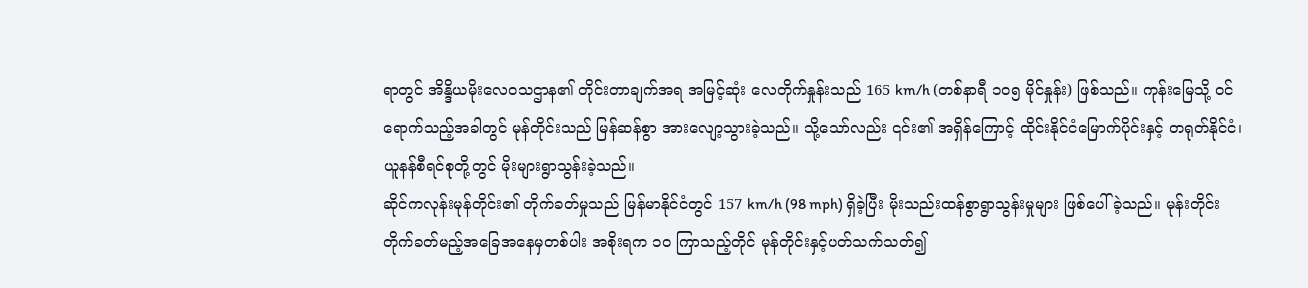ရာတွင် အိန္ဒိယမိုးလေဝသဌာန၏ တိုင်းတာချက်အရ အမြင့်ဆုံး လေတိုက်နှုန်းသည် 165 km/h (တစ်နာရီ ၁၀၅ မိုင်နှုန်း) ဖြစ်သည်။ ကုန်းမြေသို့ ဝင်ရောက်သည့်အခါတွင် မုန်တိုင်းသည် မြန်ဆန်စွာ အားလျော့သွားခဲ့သည်။ သို့သော်လည်း ၎င်း၏ အရှိန်ကြောင့် ထိုင်းနိုင်ငံမြောက်ပိုင်းနှင့် တရုတ်နိုင်ငံ၊ ယူနန်စီရင်စုတို့တွင် မိုးများရွာသွန်းခဲ့သည်။
ဆိုင်ကလုန်းမုန်တိုင်း၏ တိုက်ခတ်မှုသည် မြန်မာနိုင်ငံတွင် 157 km/h (98 mph) ရှိခဲ့ပြီး မိုးသည်းထန်စွာရွာသွန်းမှုများ ဖြစ်ပေါ်ခဲ့သည်။ မုန်းတိုင်းတိုက်ခတ်မည့်အခြေအနေမှတစ်ပါး အစိုးရက ၁၀ ကြာသည့်တိုင် မုန်တိုင်းနှင့်ပတ်သက်သတ်၍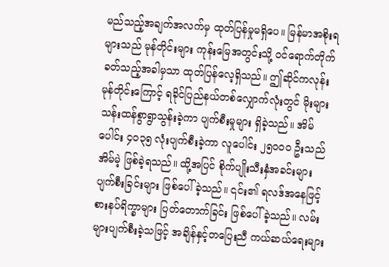မည်သည့်အချက်အလက်မှ ထုတ်ပြန်မှုမရှိပေ။ မြန်မာအစိုးရများသည် မုန်တိုင်းများ ကုန်းမြေအတွင်းသို့ ဝင်ရောက်တိုက်ခတ်သည့်အခါမှသာ ထုတ်ပြန်လေ့ရှိသည်။ ဤဆိုင်ကလုန်းမုန်တိုင်းကြောင့် ရခိုင်ပြည်နယ်တစ်လျှောက်လုံးတွင် မိုးများသန်းထန်စွာရွာသွန်းခဲ့ကာ ပျက်စီးမှုများ ရှိခဲ့သည်။ အိမ်ပေါင်း ၄၀၃၅ လုံးပျက်စီးခဲ့ကာ လူပေါင်း ၂၅၀၀၀ ဦးသည် အိမ်မဲ့ ဖြစ်ခဲ့ရသည်။ ထို့အပြင် စိုက်ပျိုးသီးနှံအခင်းများ ပျက်စီးခြင်းများ ဖြစ်ပေါ်ခဲ့သည်။ ၎င်း၏ ရလဒ်အနေဖြင့် စားနပ်ရိက္ခာများ ပြတ်တောက်ခြင်း ဖြစ်ပေါ်ခဲ့သည်။ လမ်းများပျက်စီးခဲ့သဖြင့် အချိန်နှင့်တပြေးညီ ကယ်ဆယ်ရေးများ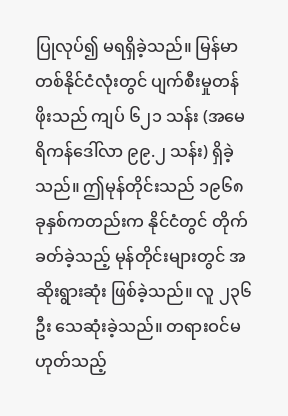ပြုလုပ်၍ မရရှိခဲ့သည်။ မြန်မာတစ်နိုင်ငံလုံးတွင် ပျက်စီးမှုတန်ဖိုးသည် ကျပ် ၆၂၁ သန်း (အမေရိကန်ဒေါ်လာ ၉၉.၂ သန်း) ရှိခဲ့သည်။ ဤမုန်တိုင်းသည် ၁၉၆၈ ခုနှစ်ကတည်းက နိုင်ငံတွင် တိုက်ခတ်ခဲ့သည့် မုန်တိုင်းများတွင် အဆိုးရွားဆုံး ဖြစ်ခဲ့သည်။ လူ ၂၃၆ ဦး သေဆုံးခဲ့သည်။ တရားဝင်မဟုတ်သည့်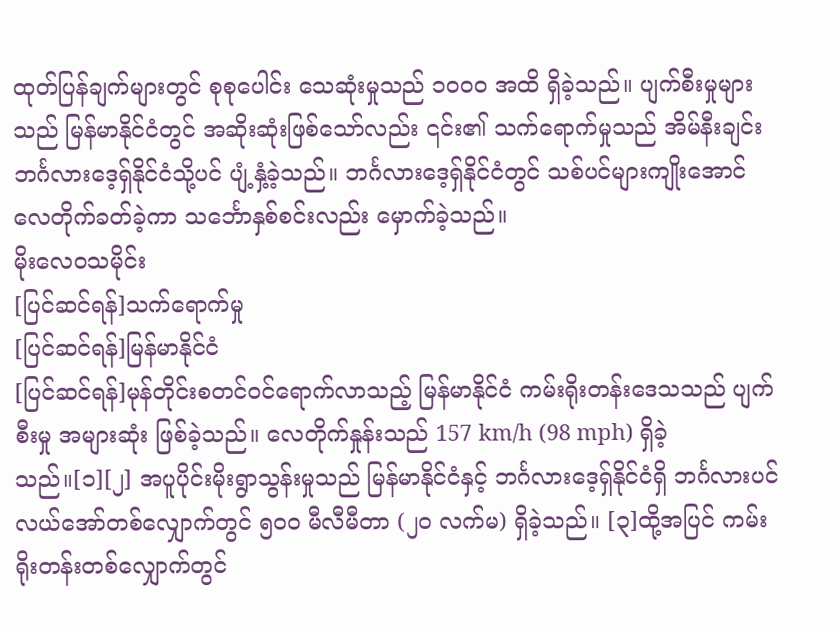ထုတ်ပြန်ချက်များတွင် စုစုပေါင်း သေဆုံးမှုသည် ၁၀၀၀ အထိ ရှိခဲ့သည်။ ပျက်စီးမှုများသည် မြန်မာနိုင်ငံတွင် အဆိုးဆုံးဖြစ်သော်လည်း ၎င်း၏ သက်ရောက်မှုသည် အိမ်နီးချင်း ဘင်္ဂလားဒေ့ရှ်နိုင်ငံသို့ပင် ပျံ့နှံ့ခဲ့သည်။ ဘင်္ဂလားဒေ့ရှ်နိုင်ငံတွင် သစ်ပင်များကျိုးအောင် လေတိုက်ခတ်ခဲ့ကာ သင်္ဘောနှစ်စင်းလည်း မှောက်ခဲ့သည်။
မိုးလေဝသမိုင်း
[ပြင်ဆင်ရန်]သက်ရောက်မှု
[ပြင်ဆင်ရန်]မြန်မာနိုင်ငံ
[ပြင်ဆင်ရန်]မုန်တိုင်းစတင်ဝင်ရောက်လာသည့် မြန်မာနိုင်ငံ ကမ်းရိုးတန်းဒေသသည် ပျက်စီးမှု အများဆုံး ဖြစ်ခဲ့သည်။ လေတိုက်နှုန်းသည် 157 km/h (98 mph) ရှိခဲ့သည်။[၁][၂] အပူပိုင်းမိုးရွာသွန်းမှုသည် မြန်မာနိုင်ငံနှင့် ဘင်္ဂလားဒေ့ရှ်နိုင်ငံရှိ ဘင်္ဂလားပင်လယ်အော်တစ်လျှောက်တွင် ၅၀၀ မီလီမီတာ (၂၀ လက်မ) ရှိခဲ့သည်။ [၃]ထို့အပြင် ကမ်းရိုးတန်းတစ်လျှောက်တွင်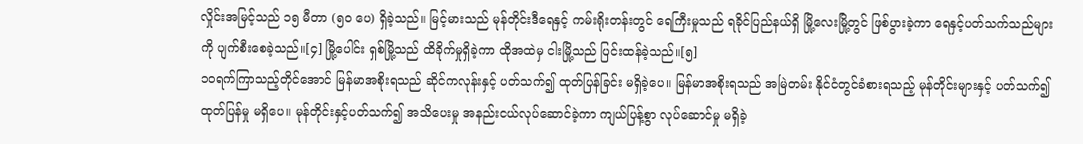လှိုင်းအမြင့်သည် ၁၅ မီတာ (၅၀ ပေ) ရှိခဲ့သည်။ မြင့်မားသည် မုန်တိုင်းဒီရေနှင့် ကမ်းရိုးတန်းတွင် ရေကြီးမှုသည် ရခိုင်ပြည်နယ်ရှိ မြို့လေးမြို့တွင် ဖြစ်ပွားခဲ့ကာ ရေနှင့်ပတ်သက်သည်များကို ပျက်စီးစေခဲ့သည်။[၄] မြို့ပေါင်း ရှစ်မြို့သည် ထိခိုက်မှုရှိခဲ့ကာ ထိုအထဲမှ ငါးမြို့သည် ပြင်းထန်ခဲ့သည်။[၅]
၁၀ရက်ကြာသည့်တိုင်အောင် မြန်မာအစိုးရသည် ဆိုင်ကလုန်းနှင့် ပတ်သက်၍ ထုတ်ပြန်ခြင်း မရှိခဲ့ပေ။ မြန်မာအစိုးရသည် အမြဲတမ်း နိုင်ငံတွင်ခံစားရသည့် မုန်တိုင်းများနှင့် ပတ်သက်၍ ထုတ်ပြန်မှု မရှိပေ။ မုန်တိုင်းနှင့်ပတ်သက်၍ အသိပေးမှု အနည်းငယ်လုပ်ဆောင်ခဲ့ကာ ကျယ်ပြန့်စွာ လုပ်ဆောင်မှု မရှိခဲ့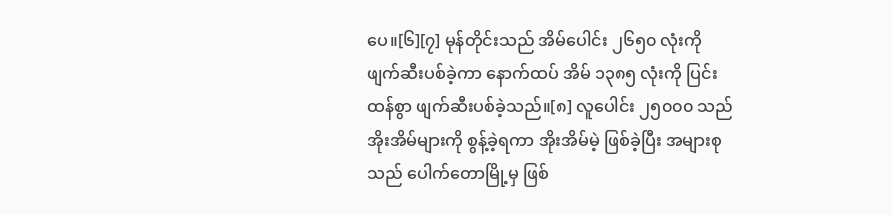ပေ။[၆][၇] မုန်တိုင်းသည် အိမ်ပေါင်း ၂၆၅၀ လုံးကို ဖျက်ဆီးပစ်ခဲ့ကာ နောက်ထပ် အိမ် ၁၃၈၅ လုံးကို ပြင်းထန်စွာ ဖျက်ဆီးပစ်ခဲ့သည်။[၈] လူပေါင်း ၂၅၀၀၀ သည် အိုးအိမ်များကို စွန့်ခဲ့ရကာ အိုးအိမ်မဲ့ ဖြစ်ခဲ့ပြီး အများစုသည် ပေါက်တောမြို့မှ ဖြစ်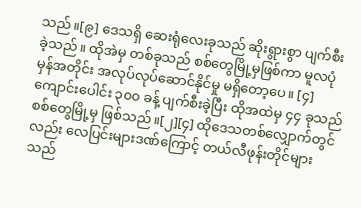သည်။[၉] ဒေသရှိ ဆေးရုံလေးခုသည် ဆိုးရွားစွာ ပျက်စီးခဲ့သည်။ ထိုအဲမှ တစ်ခုသည် စစ်တွေမြို့မှဖြစ်ကာ မူလပုံမှန်အတိုင်း အလုပ်လုပ်ဆောင်နိုင်မှု မရှိတော့ပေ။ [၄]ကျောင်းပေါင်း ၃၀၀ ခန့် ပျက်စီးခဲ့ပြီး ထိုအထဲမှ ၄၄ ခုသည် စစ်တွေမြို့မှ ဖြစ်သည်။[၂][၄] ထိုဒေသတစ်လျှောက်တွင်လည်း လေပြင်းများဒဏ်ကြောင့် တယ်လီဖုန်းတိုင်များသည်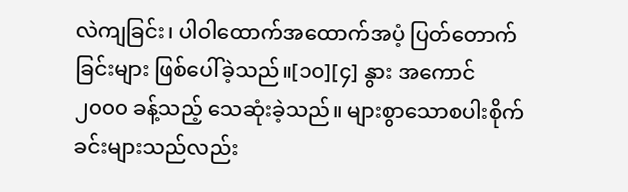လဲကျခြင်း၊ ပါဝါထောက်အထောက်အပံ့ ပြတ်တောက်ခြင်းများ ဖြစ်ပေါ်ခဲ့သည်။[၁၀][၄] နွား အကောင် ၂၀၀၀ ခန့်သည့် သေဆုံးခဲ့သည်။ များစွာသောစပါးစိုက်ခင်းများသည်လည်း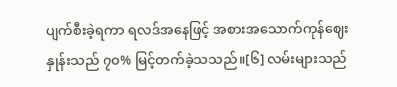ပျက်စီးခဲ့ရကာ ရလဒ်အနေဖြင့် အစားအသောက်ကုန်ဈေးနှုန်းသည် ၇၀% မြင့်တက်ခဲ့သသည်။[၆] လမ်းများသည်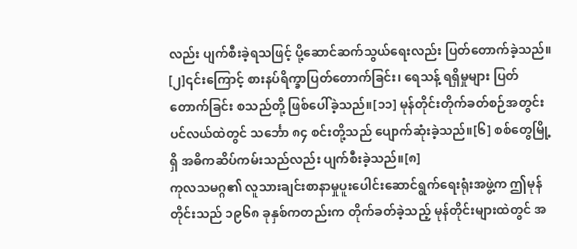လည်း ပျက်စီးခဲ့ရသဖြင့် ပို့ဆောင်ဆက်သွယ်ရေးလည်း ပြတ်တောက်ခဲ့သည်။ [၂]၎င်းကြောင့် စားနပ်ရိက္ခာပြတ်တောက်ခြင်း၊ ရေသန့် ရရှိမှုများ ပြတ်တောက်ခြင်း စသည်တို့ ဖြစ်ပေါ်ခဲ့သည်။[၁၁] မုန်တိုင်းတိုက်ခတ်စဉ်အတွင်း ပင်လယ်ထဲတွင် သင်္ဘော ၈၄ စင်းတို့သည် ပျောက်ဆုံးခဲ့သည်။[၆] စစ်တွေမြို့ရှိ အဓိကဆိပ်ကမ်းသည်လည်း ပျက်စီးခဲ့သည်။[၈]
ကုလသမဂ္ဂ၏ လူသားချင်းစာနာမှုပူးပေါင်းဆောင်ရွက်ရေးရုံးအဖွဲ့က ဤမုန်တိုင်းသည် ၁၉၆၈ ခုနှစ်ကတည်းက တိုက်ခတ်ခဲ့သည့် မုန်တိုင်းများထဲတွင် အ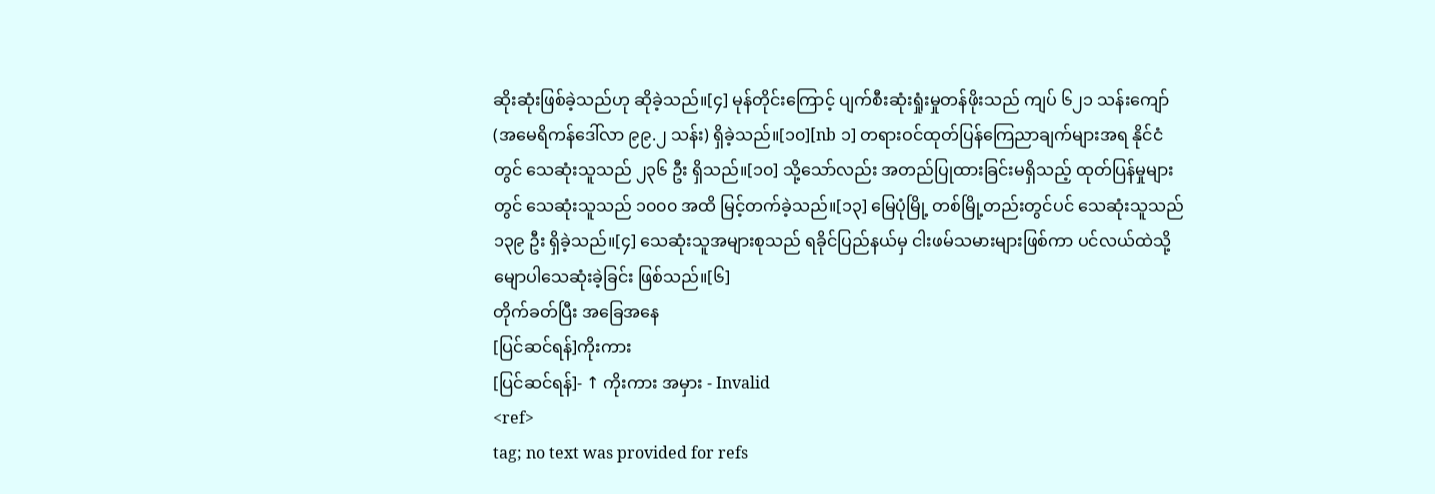ဆိုးဆုံးဖြစ်ခဲ့သည်ဟု ဆိုခဲ့သည်။[၄] မုန်တိုင်းကြောင့် ပျက်စီးဆုံးရှုံးမှုတန်ဖိုးသည် ကျပ် ၆၂၁ သန်းကျော် (အမေရိကန်ဒေါ်လာ ၉၉.၂ သန်း) ရှိခဲ့သည်။[၁၀][nb ၁] တရားဝင်ထုတ်ပြန်ကြေညာချက်များအရ နိုင်ငံတွင် သေဆုံးသူသည် ၂၃၆ ဦး ရှိသည်။[၁၀] သို့သော်လည်း အတည်ပြုထားခြင်းမရှိသည့် ထုတ်ပြန်မှုများတွင် သေဆုံးသူသည် ၁၀၀၀ အထိ မြင့်တက်ခဲ့သည်။[၁၃] မြေပုံမြို့ တစ်မြို့တည်းတွင်ပင် သေဆုံးသူသည် ၁၃၉ ဦး ရှိခဲ့သည်။[၄] သေဆုံးသူအများစုသည် ရခိုင်ပြည်နယ်မှ ငါးဖမ်သမားများဖြစ်ကာ ပင်လယ်ထဲသို့ မျောပါသေဆုံးခဲ့ခြင်း ဖြစ်သည်။[၆]
တိုက်ခတ်ပြီး အခြေအနေ
[ပြင်ဆင်ရန်]ကိုးကား
[ပြင်ဆင်ရန်]- ↑ ကိုးကား အမှား - Invalid
<ref>
tag; no text was provided for refs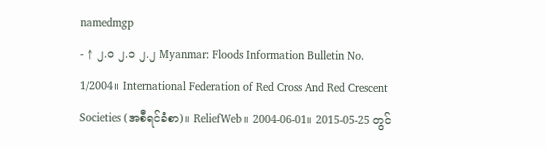namedmgp
- ↑ ၂.၀ ၂.၁ ၂.၂ Myanmar: Floods Information Bulletin No. 1/2004။ International Federation of Red Cross And Red Crescent Societies (အစီရင်ခံစာ)။ ReliefWeb။ 2004-06-01။ 2015-05-25 တွင်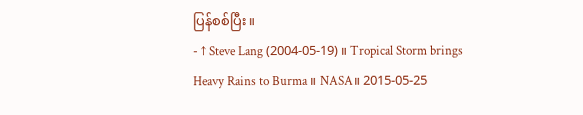ပြန်စစ်ပြီး။
- ↑ Steve Lang (2004-05-19)။ Tropical Storm brings Heavy Rains to Burma။ NASA။ 2015-05-25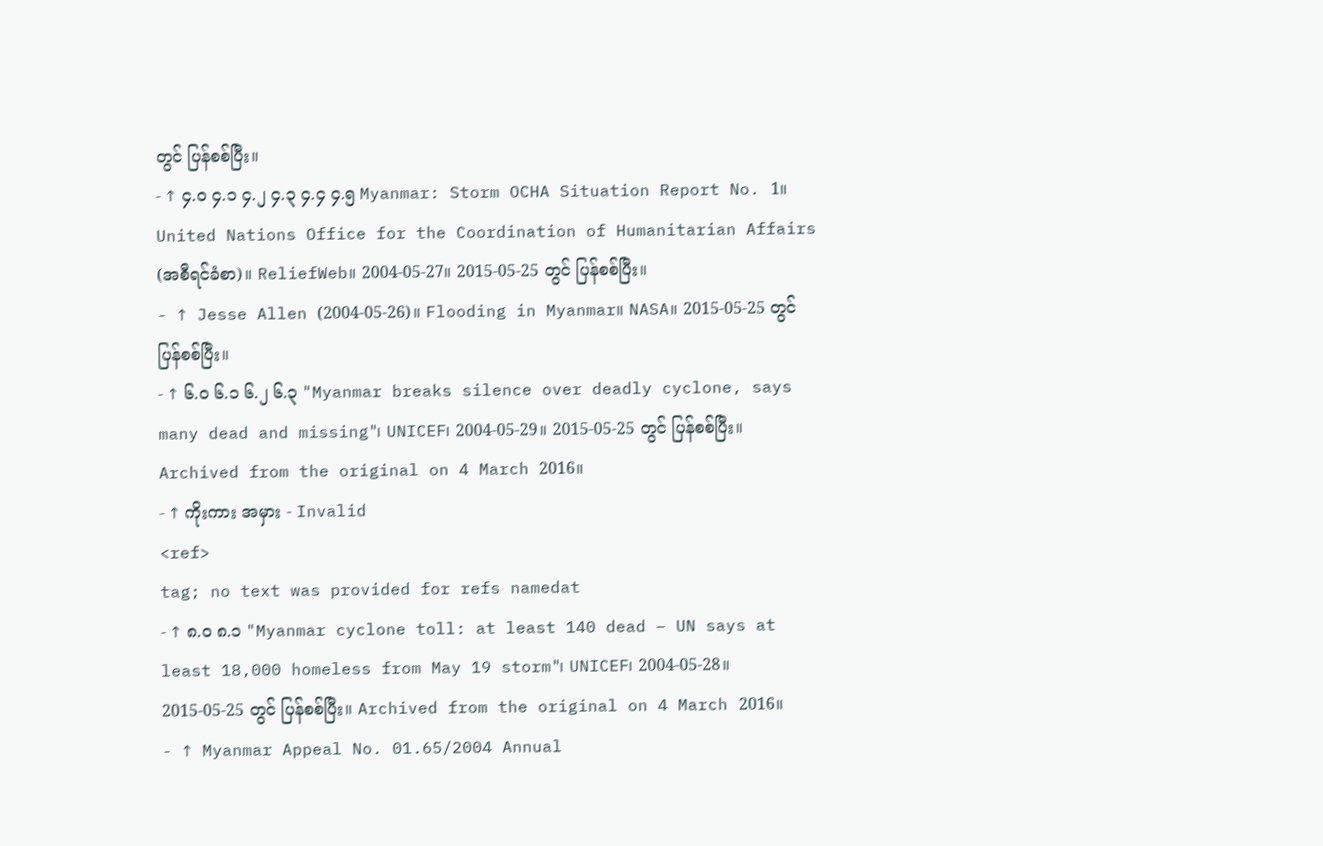တွင် ပြန်စစ်ပြီး။
- ↑ ၄.၀ ၄.၁ ၄.၂ ၄.၃ ၄.၄ ၄.၅ Myanmar: Storm OCHA Situation Report No. 1။ United Nations Office for the Coordination of Humanitarian Affairs (အစီရင်ခံစာ)။ ReliefWeb။ 2004-05-27။ 2015-05-25 တွင် ပြန်စစ်ပြီး။
- ↑ Jesse Allen (2004-05-26)။ Flooding in Myanmar။ NASA။ 2015-05-25 တွင် ပြန်စစ်ပြီး။
- ↑ ၆.၀ ၆.၁ ၆.၂ ၆.၃ "Myanmar breaks silence over deadly cyclone, says many dead and missing"၊ UNICEF၊ 2004-05-29။ 2015-05-25 တွင် ပြန်စစ်ပြီး။ Archived from the original on 4 March 2016။
- ↑ ကိုးကား အမှား - Invalid
<ref>
tag; no text was provided for refs namedat
- ↑ ၈.၀ ၈.၁ "Myanmar cyclone toll: at least 140 dead – UN says at least 18,000 homeless from May 19 storm"၊ UNICEF၊ 2004-05-28။ 2015-05-25 တွင် ပြန်စစ်ပြီး။ Archived from the original on 4 March 2016။
- ↑ Myanmar Appeal No. 01.65/2004 Annual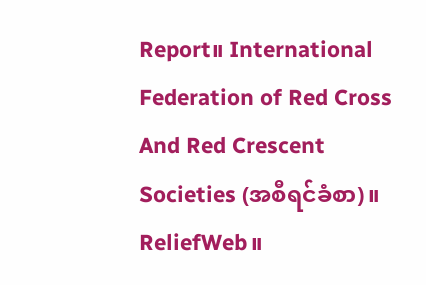Report။ International Federation of Red Cross And Red Crescent Societies (အစီရင်ခံစာ)။ ReliefWeb။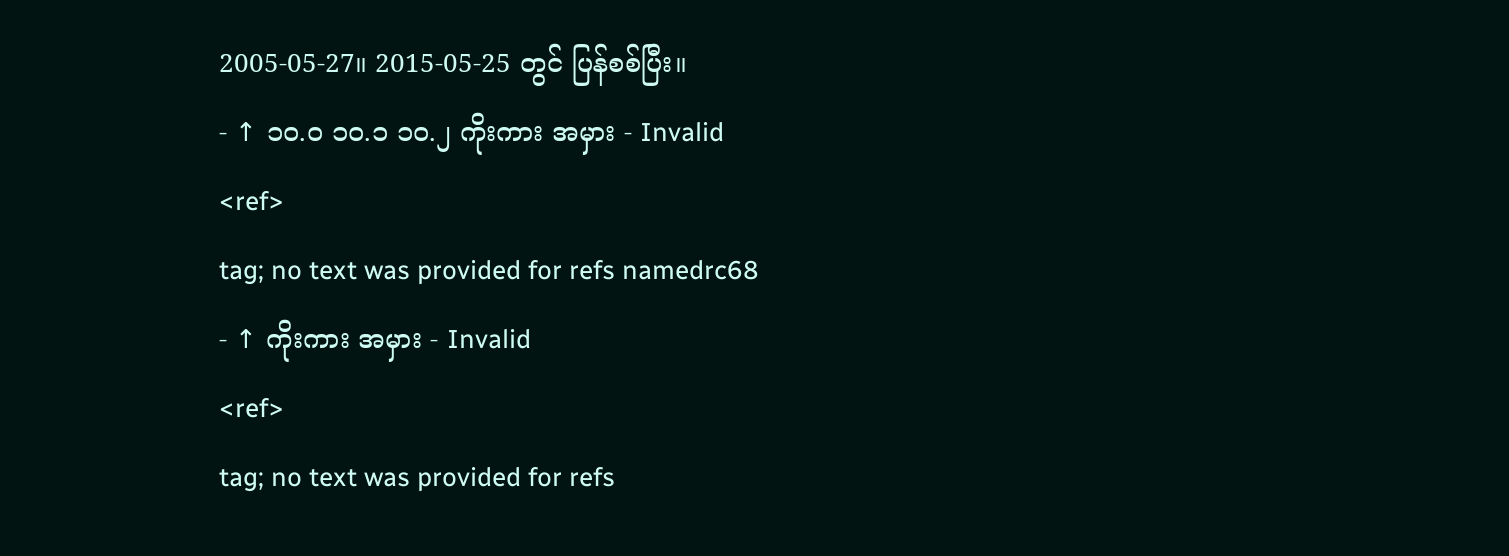2005-05-27။ 2015-05-25 တွင် ပြန်စစ်ပြီး။
- ↑ ၁၀.၀ ၁၀.၁ ၁၀.၂ ကိုးကား အမှား - Invalid
<ref>
tag; no text was provided for refs namedrc68
- ↑ ကိုးကား အမှား - Invalid
<ref>
tag; no text was provided for refs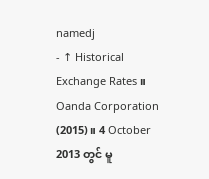namedj
- ↑ Historical Exchange Rates။ Oanda Corporation (2015)။ 4 October 2013 တွင် မူ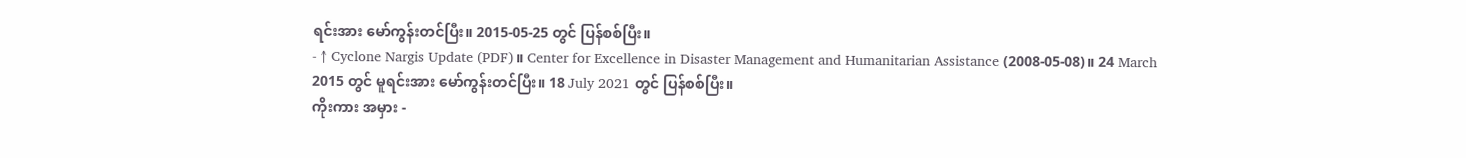ရင်းအား မော်ကွန်းတင်ပြီး။ 2015-05-25 တွင် ပြန်စစ်ပြီး။
- ↑ Cyclone Nargis Update (PDF)။ Center for Excellence in Disaster Management and Humanitarian Assistance (2008-05-08)။ 24 March 2015 တွင် မူရင်းအား မော်ကွန်းတင်ပြီး။ 18 July 2021 တွင် ပြန်စစ်ပြီး။
ကိုးကား အမှား -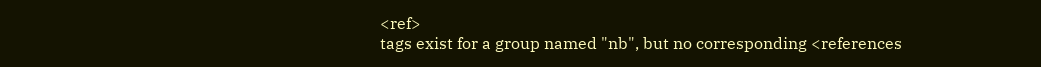<ref>
tags exist for a group named "nb", but no corresponding <references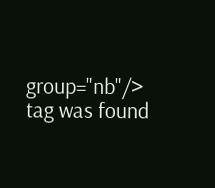group="nb"/>
tag was found